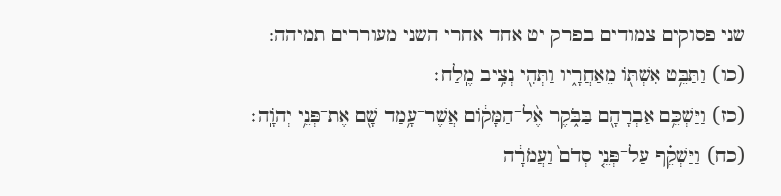שני פסוקים צמודים בפרק יט אחד אחרי השני מעוררים תמיהה:
(כו) וַתַּבֵּ֥ט אִשְׁתּ֖וֹ מֵאַחֲרָ֑יו וַתְּהִ֖י נְצִ֥יב מֶֽלַח׃
(כז) וַיַּשְׁכֵּ֥ם אַבְרָהָ֖ם בַּבֹּ֑קֶר אֶ֨ל־הַמָּק֔וֹם אֲשֶׁר־עָ֥מַד שָׁ֖ם אֶת־פְּנֵ֥י יְהֹוָֽה׃
(כח) וַיַּשְׁקֵ֗ף עַל־פְּנֵ֤י סְדֹם֙ וַעֲמֹרָ֔ה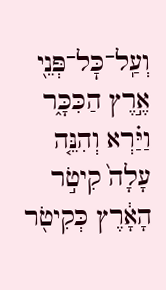וְעַֽל־כׇּל־פְּנֵ֖י אֶ֣רֶץ הַכִּכָּ֑ר וַיַּ֗רְא וְהִנֵּ֤ה עָלָה֙ קִיטֹ֣ר הָאָ֔רֶץ כְּקִיטֹ֖ר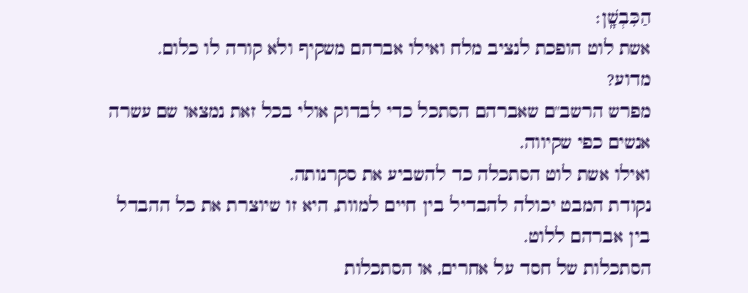הַכִּבְשָֽׁן׃
אשת לוט הופכת לנציב מלח ואילו אברהם משקיף ולא קורה לו כלום.
מדוע?
מפרש הרשב"ם שאברהם הסתכל כדי לבדוק אולי בכל זאת נמצאו שם עשרה אנשים כפי שקיווה.
ואילו אשת לוט הסתכלה כד להשביע את סקרנותה.
נקודת המבט יכולה להבדיל בין חיים למוות, היא זו שיוצרת את כל ההבדל בין אברהם ללוט.
הסתכלות של חסד על אחרים, או הסתכלות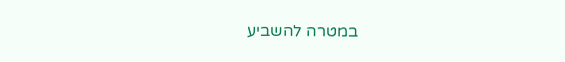במטרה להשביע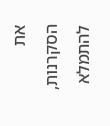את הסקרנות, להתמלא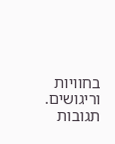בחוויות וריגושים.
תגובות